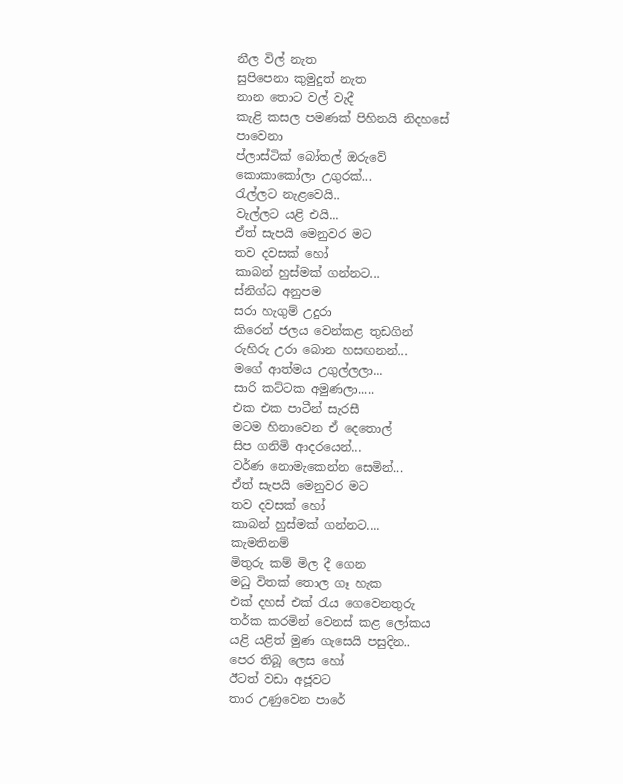නීල විල් නැත
සුපිපෙනා කුමුදුත් නැත
නාන තොට වල් වැදී
කැළි කසල පමණක් පිහිනයි නිදහසේ
පාවෙනා
ප්ලාස්ටික් බෝතල් ඔරුවේ
කොකාකෝලා උගුරක්...
රැල්ලට නැළවෙයි..
වැල්ලට යළි එයි...
ඒත් සැපයි මෙනුවර මට
තව දවසක් හෝ
කාබන් හුස්මක් ගන්නට...
ස්නිග්ධ අනුපම
සරා හැගුම් උදුරා
කිරෙන් ජලය වෙන්කළ තුඩගින්
රුහිරු උරා බොන හසඟනන්...
මගේ ආත්මය උගුල්ලලා...
සාරි කට්ටක අමුණලා.....
එක එක පාටීන් සැරසී
මටම හිනාවෙන ඒ දෙතොල්
සිප ගනිමි ආදරයෙන්...
වර්ණ නොමැකෙන්න සෙමින්...
ඒත් සැපයි මෙනුවර මට
තව දවසක් හෝ
කාබන් හුස්මක් ගන්නට....
කැමතිනම්
මිතුරු කම් මිල දී ගෙන
මධු විතක් තොල ගෑ හැක
එක් දහස් එක් රැය ගෙවෙනතුරු
තර්ක කරමින් වෙනස් කළ ලෝකය
යළි යළිත් මුණ ගැසෙයි පසුදින..
පෙර තිබූ ලෙස හෝ
ඊටත් වඩා අජූවට
තාර උණුවෙන පාරේ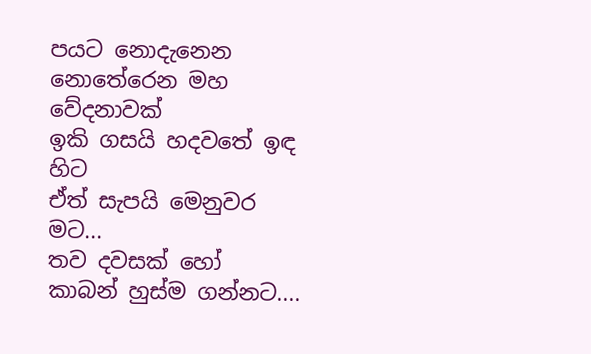පයට නොදැනෙන
නොතේරෙන මහ වේදනාවක්
ඉකි ගසයි හදවතේ ඉඳ හිට
ඒත් සැපයි මෙනුවර මට...
තව දවසක් හෝ
කාබන් හුස්ම ගන්නට....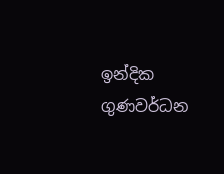ඉන්දික ගුණවර්ධන